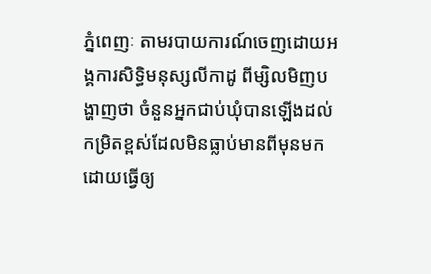ភ្នំពេញៈ តាមរបាយការណ៍ចេញដោយអង្គការសិទ្ធិមនុស្សលីកាដូ ពីម្សិលមិញបង្ហាញថា ចំនួនអ្នកជាប់ឃុំបានឡើងដល់កម្រិតខ្ពស់ដែលមិនធ្លាប់មានពីមុនមកដោយធ្វើឲ្យ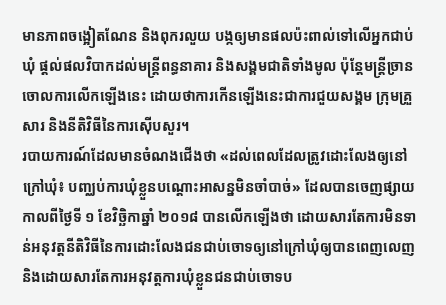មានភាពចង្អៀតណែន និងពុករលួយ បង្កឲ្យមានផលប៉ះពាល់ទៅលើអ្នកជាប់ឃុំ ផ្តល់ផលវិបាកដល់មន្ត្រីពន្ធនាគារ និងសង្គមជាតិទាំងមូល ប៉ុន្តែមន្ត្រីច្រានចោលការលើកឡើងនេះ ដោយថាការកើនឡើងនេះជាការជួយសង្គម ក្រុមគ្រួសារ និងនីតិវិធីនៃការស៊ើបសួរ។
របាយការណ៍ដែលមានចំណងជើងថា «ដល់ពេលដែលត្រូវដោះលែងឲ្យនៅក្រៅឃុំ៖ បញ្ឈប់ការឃុំខ្លួនបណ្តោះអាសន្នមិនចាំបាច់» ដែលបានចេញផ្សាយកាលពីថ្ងៃទី ១ ខែវិច្ឆិកាឆ្នាំ ២០១៨ បានលើកឡើងថា ដោយសារតែការមិនទាន់អនុវត្តនីតិវិធីនៃការដោះលែងជនជាប់ចោទឲ្យនៅក្រៅឃុំឲ្យបានពេញលេញ និងដោយសារតែការអនុវត្តការឃុំខ្លួនជនជាប់ចោទប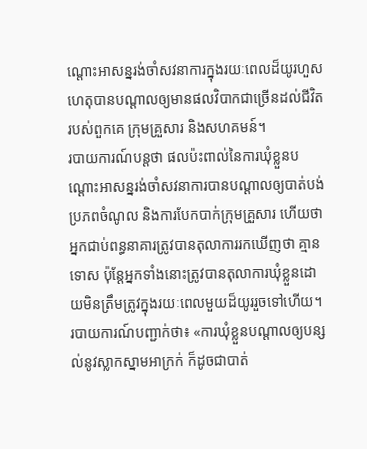ណ្តោះអាសន្នរង់ចាំសវនាការក្នុងរយៈពេលដ៏យូរហួសហេតុបានបណ្តាលឲ្យមានផលវិបាកជាច្រើនដល់ជីវិតរបស់ពួកគេ ក្រុមគ្រួសារ និងសហគមន៍។
របាយការណ៍បន្តថា ផលប៉ះពាល់នៃការឃុំខ្លួនបណ្តោះអាសន្នរង់ចាំសវនាការបានបណ្តាលឲ្យបាត់បង់ប្រភពចំណូល និងការបែកបាក់ក្រុមគ្រួសារ ហើយថា អ្នកជាប់ពន្ធនាគារត្រូវបានតុលាការរកឃើញថា គ្មានទោស ប៉ុន្តែអ្នកទាំងនោះត្រូវបានតុលាការឃុំខ្លួនដោយមិនត្រឹមត្រូវក្នុងរយៈពេលមួយដ៏យូររួចទៅហើយ។
របាយការណ៍បញ្ជាក់ថា៖ «ការឃុំខ្លួនបណ្តាលឲ្យបន្សល់នូវស្លាកស្នាមអាក្រក់ ក៏ដូចជាបាត់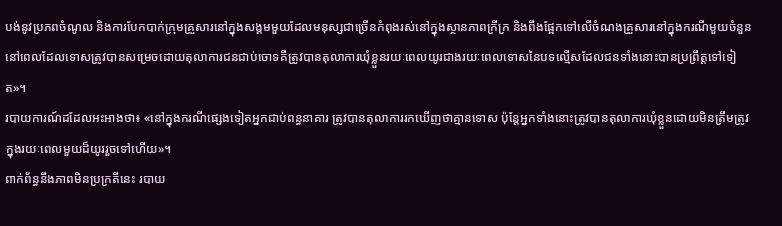បង់នូវប្រភពចំណូល និងការបែកបាក់ក្រុមគ្រួសារនៅក្នុងសង្គមមួយដែលមនុស្សជាច្រើនកំពុងរស់នៅក្នុងស្ថានភាពក្រីក្រ និងពឹងផ្អែកទៅលើចំណងគ្រួសារនៅក្នុងករណីមួយចំនួន នៅពេលដែលទោសត្រូវបានសម្រេចដោយតុលាការជនជាប់ចោទគឺត្រូវបានតុលាការឃុំខ្លួនរយៈពេលយូរជាងរយៈពេលទោសនៃបទល្មើសដែលជនទាំងនោះបានប្រព្រឹត្តទៅទៀត»។
របាយការណ៍ដដែលអះអាងថា៖ «នៅក្នុងករណីផ្សេងទៀតអ្នកជាប់ពន្ធនាគារ ត្រូវបានតុលាការរកឃើញថាគ្មានទោស ប៉ុន្តែអ្នកទាំងនោះត្រូវបានតុលាការឃុំខ្លួនដោយមិនត្រឹមត្រូវក្នុងរយៈពេលមួយដ៏យូររួចទៅហើយ»។
ពាក់ព័ន្ធនឹងភាពមិនប្រក្រតីនេះ របាយ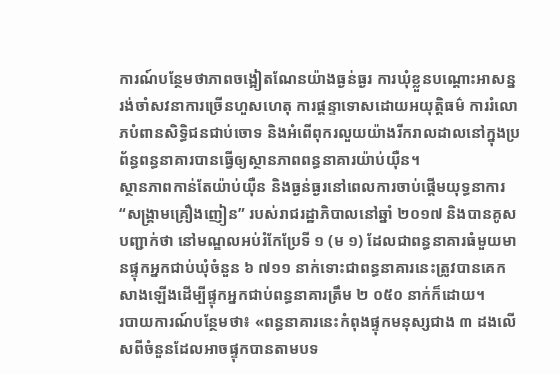ការណ៍បន្ថែមថាភាពចង្អៀតណែនយ៉ាងធ្ងន់ធ្ងរ ការឃុំខ្លួនបណ្តោះអាសន្ន រង់ចាំសវនាការច្រើនហួសហេតុ ការផ្តន្ទាទោសដោយអយុត្តិធម៌ ការរំលោភបំពានសិទិ្ធជនជាប់ចោទ និងអំពើពុករលួយយ៉ាងរីករាលដាលនៅក្នុងប្រព័ន្ធពន្ធនាគារបានធ្វើឲ្យស្ថានភាពពន្ធនាគារយ៉ាប់យ៉ឺន។
ស្ថានភាពកាន់តែយ៉ាប់យ៉ឺន និងធ្ងន់ធ្ងរនៅពេលការចាប់ផ្តើមយុទ្ធនាការ “សង្គ្រាមគ្រឿងញៀន” របស់រាជរដ្ឋាភិបាលនៅឆ្នាំ ២០១៧ និងបានគូសបញ្ជាក់ថា នៅមណ្ឌលអប់រំកែប្រែទី ១ (ម ១) ដែលជាពន្ធនាគារធំមួយមានផ្ទុកអ្នកជាប់ឃុំចំនួន ៦ ៧១១ នាក់ទោះជាពន្ធនាគារនេះត្រូវបានគេកសាងឡើងដើម្បីផ្ទុកអ្នកជាប់ពន្ធនាគារត្រឹម ២ ០៥០ នាក់ក៏ដោយ។
របាយការណ៍បន្ថែមថា៖ «ពន្ធនាគារនេះកំពុងផ្ទុកមនុស្សជាង ៣ ដងលើសពីចំនួនដែលអាចផ្ទុកបានតាមបទ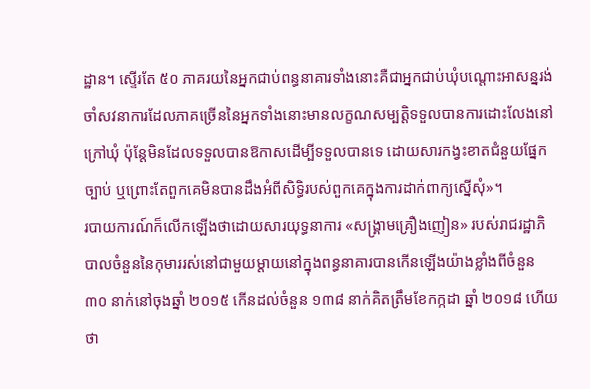ដ្ឋាន។ ស្ទើរតែ ៥០ ភាគរយនៃអ្នកជាប់ពន្ធនាគារទាំងនោះគឺជាអ្នកជាប់ឃុំបណ្តោះអាសន្នរង់ចាំសវនាការដែលភាគច្រើននៃអ្នកទាំងនោះមានលក្ខណសម្បត្តិទទួលបានការដោះលែងនៅក្រៅឃុំ ប៉ុន្តែមិនដែលទទួលបានឱកាសដើម្បីទទួលបានទេ ដោយសារកង្វះខាតជំនួយផ្នែកច្បាប់ ឬព្រោះតែពួកគេមិនបានដឹងអំពីសិទិ្ធរបស់ពួកគេក្នុងការដាក់ពាក្យស្នើសុំ»។
របាយការណ៍ក៏លើកឡើងថាដោយសារយុទ្ធនាការ «សង្គ្រាមគ្រឿងញៀន» របស់រាជរដ្ឋាភិបាលចំនួននៃកុមាររស់នៅជាមួយម្តាយនៅក្នុងពន្ធនាគារបានកើនឡើងយ៉ាងខ្លាំងពីចំនួន ៣០ នាក់នៅចុងឆ្នាំ ២០១៥ កើនដល់ចំនួន ១៣៨ នាក់គិតត្រឹមខែកក្កដា ឆ្នាំ ២០១៨ ហើយថា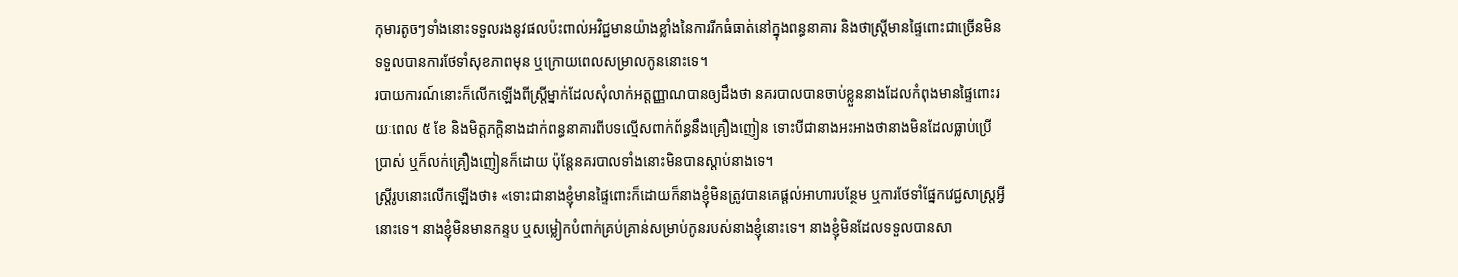កុមារតូចៗទាំងនោះទទួលរងនូវផលប៉ះពាល់អវិជ្ជមានយ៉ាងខ្លាំងនៃការរីកធំធាត់នៅក្នុងពន្ធនាគារ និងថាស្ត្រីមានផ្ទៃពោះជាច្រើនមិនទទួលបានការថែទាំសុខភាពមុន ឬក្រោយពេលសម្រាលកូននោះទេ។
របាយការណ៍នោះក៏លើកឡើងពីស្ត្រីម្នាក់ដែលសុំលាក់អត្តញ្ញាណបានឲ្យដឹងថា នគរបាលបានចាប់ខ្លួននាងដែលកំពុងមានផ្ទៃពោះរយៈពេល ៥ ខែ និងមិត្តភក្តិនាងដាក់ពន្ធនាគារពីបទល្មើសពាក់ព័ន្ធនឹងគ្រឿងញៀន ទោះបីជានាងអះអាងថានាងមិនដែលធ្លាប់ប្រើប្រាស់ ឬក៏លក់គ្រឿងញៀនក៏ដោយ ប៉ុន្តែនគរបាលទាំងនោះមិនបានស្តាប់នាងទេ។
ស្ត្រីរូបនោះលើកឡើងថា៖ «ទោះជានាងខ្ញុំមានផ្ទៃពោះក៏ដោយក៏នាងខ្ញុំមិនត្រូវបានគេផ្តល់អាហារបន្ថែម ឬការថែទាំផ្នែកវេជ្ជសាស្ត្រអ្វីនោះទេ។ នាងខ្ញុំមិនមានកន្ទប ឬសម្លៀកបំពាក់គ្រប់គ្រាន់សម្រាប់កូនរបស់នាងខ្ញុំនោះទេ។ នាងខ្ញុំមិនដែលទទួលបានសា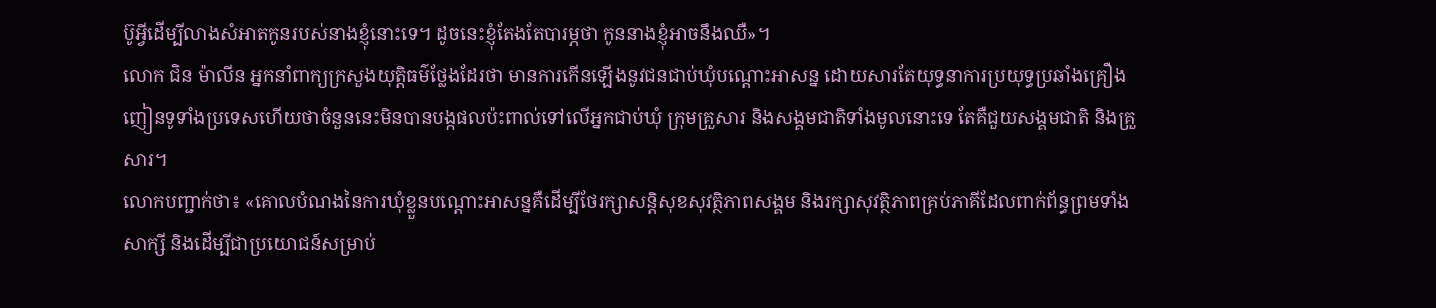ប៊ូអ្វីដើម្បីលាងសំអាតកូនរបស់នាងខ្ញុំនោះទេ។ ដូចនេះខ្ញុំតែងតែបារម្ភថា កូននាងខ្ញុំអាចនឹងឈឺ»។
លោក ជិន ម៉ាលីន អ្នកនាំពាក្យក្រសួងយុត្តិធម៌ថ្លែងដែរថា មានការកើនឡើងនូវជនជាប់ឃុំបណ្តោះអាសន្ន ដោយសារតែយុទ្ធនាការប្រយុទ្ធប្រឆាំងគ្រឿងញៀនទូទាំងប្រទេសហើយថាចំនួននេះមិនបានបង្កផលប៉ះពាល់ទៅលើអ្នកជាប់ឃុំ ក្រុមគ្រួសារ និងសង្គមជាតិទាំងមូលនោះទេ តែគឺជួយសង្គមជាតិ និងគ្រួសារ។
លោកបញ្ជាក់ថា៖ «គោលបំណងនៃការឃុំខ្លួនបណ្តោះអាសន្នគឺដើម្បីថែរក្សាសន្តិសុខសុវត្ថិភាពសង្គម និងរក្សាសុវត្ថិភាពគ្រប់ភាគីដែលពាក់ព័ន្ធព្រមទាំងសាក្សី និងដើម្បីជាប្រយោជន៍សម្រាប់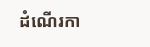ដំណើរកា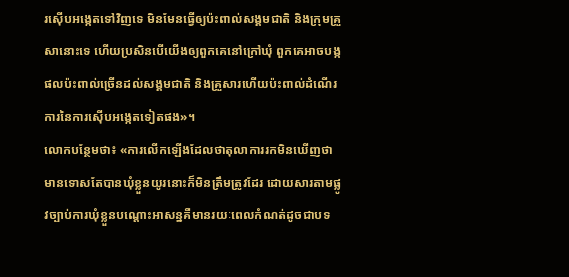រស៊ើបអង្កេតទៅវិញទេ មិនមែនធ្វើឲ្យប៉ះពាល់សង្គមជាតិ និងក្រុមគ្រួសានោះទេ ហើយប្រសិនបើយើងឲ្យពួកគេនៅក្រៅឃុំ ពួកគេអាចបង្កផលប៉ះពាល់ច្រើនដល់សង្គមជាតិ និងគ្រួសារហើយប៉ះពាល់ដំណើរការនៃការស៊ើបអង្កេតទៀតផង»។
លោកបន្ថែមថា៖ «ការលើកឡើងដែលថាតុលាការរកមិនឃើញថាមានទោសតែបានឃុំខ្លួនយូរនោះក៏មិនត្រឹមត្រូវដែរ ដោយសារតាមផ្លូវច្បាប់ការឃុំខ្លួនបណ្តោះអាសន្នគឺមានរយៈពេលកំណត់ដូចជាបទ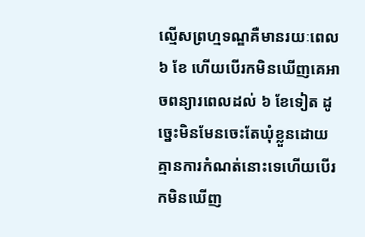ល្មើសព្រហ្មទណ្ឌគឺមានរយៈពេល ៦ ខែ ហើយបើរកមិនឃើញគេអាចពន្យារពេលដល់ ៦ ខែទៀត ដូច្នេះមិនមែនចេះតែឃុំខ្លួនដោយគ្មានការកំណត់នោះទេហើយបើរកមិនឃើញ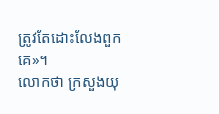ត្រូវតែដោះលែងពួកគេ»។
លោកថា ក្រសួងយុ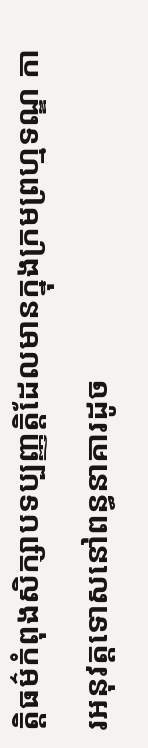ត្តិធម៌កំពុងសិក្សាបទប្បញ្ញត្តិដែលមានក្នុងក្រមព្រហ្មទណ្ឌ ការអនុវត្តទោសនៅពន្ធនាគារដូច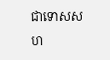ជាទោសសហ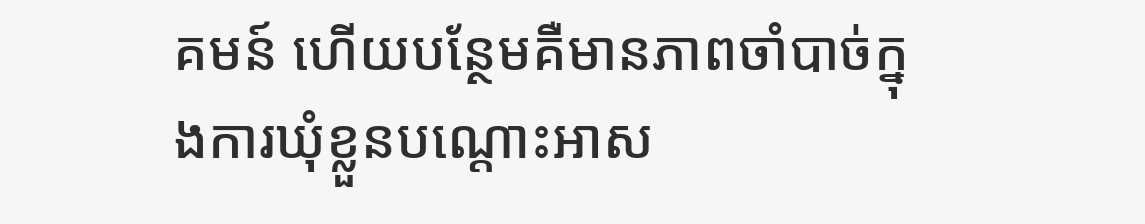គមន៍ ហើយបន្ថែមគឺមានភាពចាំបាច់ក្នុងការឃុំខ្លួនបណ្តោះអាស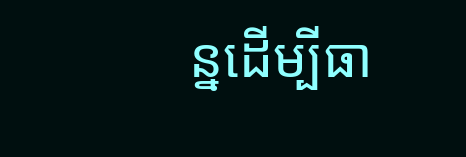ន្នដើម្បីធា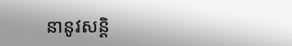នានូវសន្តិ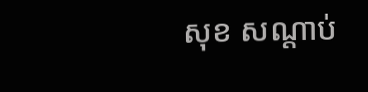សុខ សណ្តាប់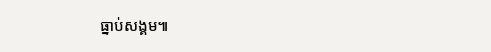ធ្នាប់សង្គម៕